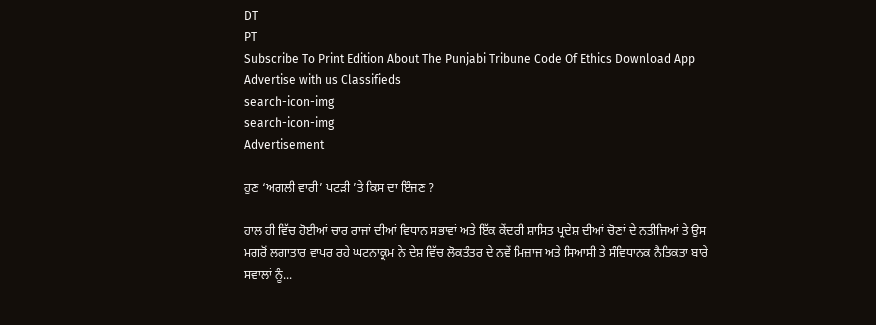DT
PT
Subscribe To Print Edition About The Punjabi Tribune Code Of Ethics Download App Advertise with us Classifieds
search-icon-img
search-icon-img
Advertisement

ਹੁਣ ‘ਅਗਲੀ ਵਾਰੀ’ ਪਟੜੀ ’ਤੇ ਕਿਸ ਦਾ ਇੰਜਣ ?

ਹਾਲ ਹੀ ਵਿੱਚ ਹੋਈਆਂ ਚਾਰ ਰਾਜਾਂ ਦੀਆਂ ਵਿਧਾਨ ਸਭਾਵਾਂ ਅਤੇ ਇੱਕ ਕੇਂਦਰੀ ਸ਼ਾਸਿਤ ਪ੍ਰਦੇਸ਼ ਦੀਆਂ ਚੋਣਾਂ ਦੇ ਨਤੀਜਿਆਂ ਤੇ ਉਸ ਮਗਰੋਂ ਲਗਾਤਾਰ ਵਾਪਰ ਰਹੇ ਘਟਨਾਕ੍ਰਮ ਨੇ ਦੇਸ਼ ਵਿੱਚ ਲੋਕਤੰਤਰ ਦੇ ਨਵੇਂ ਮਿਜ਼ਾਜ ਅਤੇ ਸਿਆਸੀ ਤੇ ਸੰਵਿਧਾਨਕ ਨੈਤਿਕਤਾ ਬਾਰੇ ਸਵਾਲਾਂ ਨੂੰ...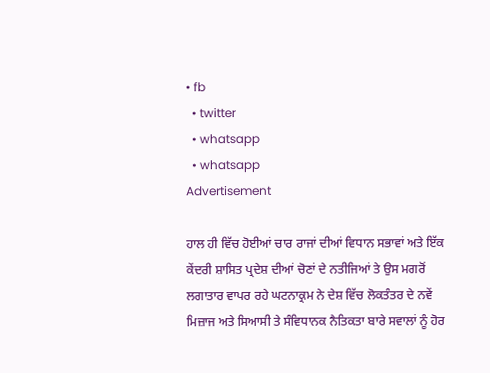• fb
  • twitter
  • whatsapp
  • whatsapp
Advertisement

ਹਾਲ ਹੀ ਵਿੱਚ ਹੋਈਆਂ ਚਾਰ ਰਾਜਾਂ ਦੀਆਂ ਵਿਧਾਨ ਸਭਾਵਾਂ ਅਤੇ ਇੱਕ ਕੇਂਦਰੀ ਸ਼ਾਸਿਤ ਪ੍ਰਦੇਸ਼ ਦੀਆਂ ਚੋਣਾਂ ਦੇ ਨਤੀਜਿਆਂ ਤੇ ਉਸ ਮਗਰੋਂ ਲਗਾਤਾਰ ਵਾਪਰ ਰਹੇ ਘਟਨਾਕ੍ਰਮ ਨੇ ਦੇਸ਼ ਵਿੱਚ ਲੋਕਤੰਤਰ ਦੇ ਨਵੇਂ ਮਿਜ਼ਾਜ ਅਤੇ ਸਿਆਸੀ ਤੇ ਸੰਵਿਧਾਨਕ ਨੈਤਿਕਤਾ ਬਾਰੇ ਸਵਾਲਾਂ ਨੂੰ ਹੋਰ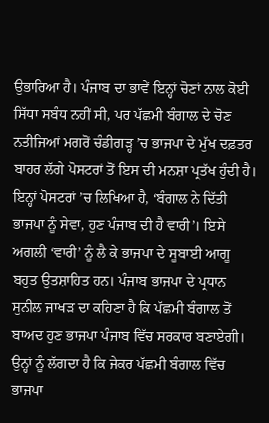ਉਭਾਰਿਆ ਹੈ। ਪੰਜਾਬ ਦਾ ਭਾਵੇਂ ਇਨ੍ਹਾਂ ਚੋਣਾਂ ਨਾਲ ਕੋਈ ਸਿੱਧਾ ਸਬੰਧ ਨਹੀਂ ਸੀ, ਪਰ ਪੱਛਮੀ ਬੰਗਾਲ ਦੇ ਚੋਣ ਨਤੀਜਿਆਂ ਮਗਰੋਂ ਚੰਡੀਗੜ੍ਹ ’ਚ ਭਾਜਪਾ ਦੇ ਮੁੱਖ ਦਫ਼ਤਰ ਬਾਹਰ ਲੱਗੇ ਪੋਸਟਰਾਂ ਤੋਂ ਇਸ ਦੀ ਮਨਸ਼ਾ ਪ੍ਰਤੱਖ ਹੁੰਦੀ ਹੈ। ਇਨ੍ਹਾਂ ਪੋਸਟਰਾਂ ’ਚ ਲਿਖਿਆ ਹੈ, ‘ਬੰਗਾਲ ਨੇ ਦਿੱਤੀ ਭਾਜਪਾ ਨੂੰ ਸੇਵਾ, ਹੁਣ ਪੰਜਾਬ ਦੀ ਹੈ ਵਾਰੀ’। ਇਸੇ ਅਗਲੀ ‘ਵਾਰੀ’ ਨੂੰ ਲੈ ਕੇ ਭਾਜਪਾ ਦੇ ਸੂਬਾਈ ਆਗੂ ਬਹੁਤ ਉਤਸ਼ਾਹਿਤ ਹਨ। ਪੰਜਾਬ ਭਾਜਪਾ ਦੇ ਪ੍ਰਧਾਨ ਸੁਨੀਲ ਜਾਖੜ ਦਾ ਕਹਿਣਾ ਹੈ ਕਿ ਪੱਛਮੀ ਬੰਗਾਲ ਤੋਂ ਬਾਅਦ ਹੁਣ ਭਾਜਪਾ ਪੰਜਾਬ ਵਿੱਚ ਸਰਕਾਰ ਬਣਾਏਗੀ। ਉਨ੍ਹਾਂ ਨੂੰ ਲੱਗਦਾ ਹੈ ਕਿ ਜੇਕਰ ਪੱਛਮੀ ਬੰਗਾਲ ਵਿੱਚ ਭਾਜਪਾ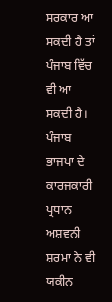ਸਰਕਾਰ ਆ ਸਕਦੀ ਹੈ ਤਾਂ ਪੰਜਾਬ ਵਿੱਚ ਵੀ ਆ ਸਕਦੀ ਹੈ। ਪੰਜਾਬ ਭਾਜਪਾ ਦੇ ਕਾਰਜਕਾਰੀ ਪ੍ਰਧਾਨ ਅਸ਼ਵਨੀ ਸ਼ਰਮਾ ਨੇ ਵੀ ਯਕੀਨ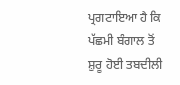ਪ੍ਰਗਟਾਇਆ ਹੈ ਕਿ ਪੱਛਮੀ ਬੰਗਾਲ ਤੋਂ ਸ਼ੁਰੂ ਹੋਈ ਤਬਦੀਲੀ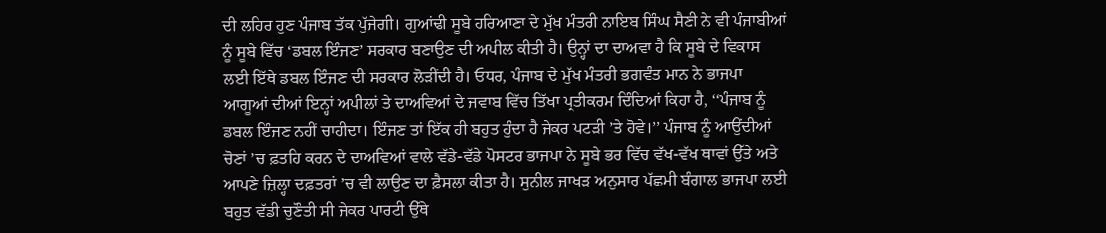ਦੀ ਲਹਿਰ ਹੁਣ ਪੰਜਾਬ ਤੱਕ ਪੁੱਜੇਗੀ। ਗੁਆਂਢੀ ਸੂਬੇ ਹਰਿਆਣਾ ਦੇ ਮੁੱਖ ਮੰਤਰੀ ਨਾਇਬ ਸਿੰਘ ਸੈਣੀ ਨੇ ਵੀ ਪੰਜਾਬੀਆਂ ਨੂੰ ਸੂਬੇ ਵਿੱਚ ‘ਡਬਲ ਇੰਜਣ’ ਸਰਕਾਰ ਬਣਾਉਣ ਦੀ ਅਪੀਲ ਕੀਤੀ ਹੈ। ਉਨ੍ਹਾਂ ਦਾ ਦਾਅਵਾ ਹੈ ਕਿ ਸੂਬੇ ਦੇ ਵਿਕਾਸ ਲਈ ਇੱਥੇ ਡਬਲ ਇੰਜਣ ਦੀ ਸਰਕਾਰ ਲੋੜੀਂਦੀ ਹੈ। ਓਧਰ, ਪੰਜਾਬ ਦੇ ਮੁੱਖ ਮੰਤਰੀ ਭਗਵੰਤ ਮਾਨ ਨੇ ਭਾਜਪਾ ਆਗੂਆਂ ਦੀਆਂ ਇਨ੍ਹਾਂ ਅਪੀਲਾਂ ਤੇ ਦਾਅਵਿਆਂ ਦੇ ਜਵਾਬ ਵਿੱਚ ਤਿੱਖਾ ਪ੍ਰਤੀਕਰਮ ਦਿੰਦਿਆਂ ਕਿਹਾ ਹੈ, ‘‘ਪੰਜਾਬ ਨੂੰ ਡਬਲ ਇੰਜਣ ਨਹੀਂ ਚਾਹੀਦਾ। ਇੰਜਣ ਤਾਂ ਇੱਕ ਹੀ ਬਹੁਤ ਹੁੰਦਾ ਹੈ ਜੇਕਰ ਪਟੜੀ ’ਤੇ ਹੋਵੇ।’’ ਪੰਜਾਬ ਨੂੰ ਆਉਂਦੀਆਂ ਚੋਣਾਂ ’ਚ ਫ਼ਤਹਿ ਕਰਨ ਦੇ ਦਾਅਵਿਆਂ ਵਾਲੇ ਵੱਡੇ-ਵੱਡੇ ਪੋਸਟਰ ਭਾਜਪਾ ਨੇ ਸੂਬੇ ਭਰ ਵਿੱਚ ਵੱਖ-ਵੱਖ ਥਾਵਾਂ ਉੱਤੇ ਅਤੇ ਆਪਣੇ ਜ਼ਿਲ੍ਹਾ ਦਫ਼ਤਰਾਂ ’ਚ ਵੀ ਲਾਉਣ ਦਾ ਫ਼ੈਸਲਾ ਕੀਤਾ ਹੈ। ਸੁਨੀਲ ਜਾਖੜ ਅਨੁਸਾਰ ਪੱਛਮੀ ਬੰਗਾਲ ਭਾਜਪਾ ਲਈ ਬਹੁਤ ਵੱਡੀ ਚੁਣੌਤੀ ਸੀ ਜੇਕਰ ਪਾਰਟੀ ਉੱਥੇ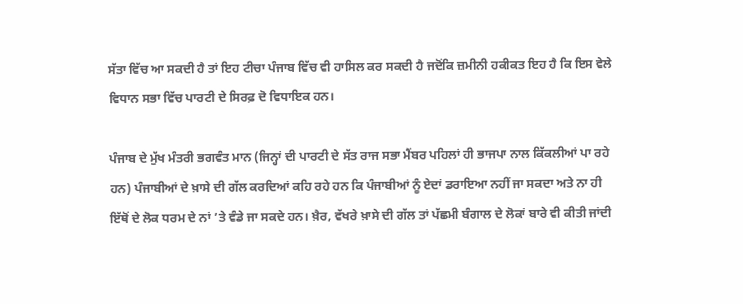ਸੱਤਾ ਵਿੱਚ ਆ ਸਕਦੀ ਹੈ ਤਾਂ ਇਹ ਟੀਚਾ ਪੰਜਾਬ ਵਿੱਚ ਵੀ ਹਾਸਿਲ ਕਰ ਸਕਦੀ ਹੈ ਜਦੋਂਕਿ ਜ਼ਮੀਨੀ ਹਕੀਕਤ ਇਹ ਹੈ ਕਿ ਇਸ ਵੇਲੇ ਵਿਧਾਨ ਸਭਾ ਵਿੱਚ ਪਾਰਟੀ ਦੇ ਸਿਰਫ਼ ਦੋ ਵਿਧਾਇਕ ਹਨ।

ਪੰਜਾਬ ਦੇ ਮੁੱਖ ਮੰਤਰੀ ਭਗਵੰਤ ਮਾਨ (ਜਿਨ੍ਹਾਂ ਦੀ ਪਾਰਟੀ ਦੇ ਸੱਤ ਰਾਜ ਸਭਾ ਮੈਂਬਰ ਪਹਿਲਾਂ ਹੀ ਭਾਜਪਾ ਨਾਲ ਕਿੱਕਲੀਆਂ ਪਾ ਰਹੇ ਹਨ) ਪੰਜਾਬੀਆਂ ਦੇ ਖ਼ਾਸੇ ਦੀ ਗੱਲ ਕਰਦਿਆਂ ਕਹਿ ਰਹੇ ਹਨ ਕਿ ਪੰਜਾਬੀਆਂ ਨੂੰ ਏਦਾਂ ਡਰਾਇਆ ਨਹੀਂ ਜਾ ਸਕਦਾ ਅਤੇ ਨਾ ਹੀ ਇੱਥੋਂ ਦੇ ਲੋਕ ਧਰਮ ਦੇ ਨਾਂ ’ਤੇ ਵੰਡੇ ਜਾ ਸਕਦੇ ਹਨ। ਖ਼ੈਰ, ਵੱਖਰੇ ਖ਼ਾਸੇ ਦੀ ਗੱਲ ਤਾਂ ਪੱਛਮੀ ਬੰਗਾਲ ਦੇ ਲੋਕਾਂ ਬਾਰੇ ਵੀ ਕੀਤੀ ਜਾਂਦੀ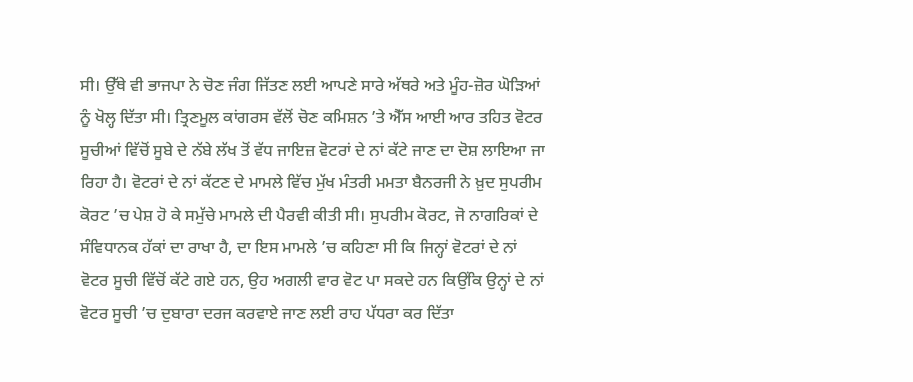ਸੀ। ਉੱਥੇ ਵੀ ਭਾਜਪਾ ਨੇ ਚੋਣ ਜੰਗ ਜਿੱਤਣ ਲਈ ਆਪਣੇ ਸਾਰੇ ਅੱਥਰੇ ਅਤੇ ਮੂੰਹ-ਜ਼ੋਰ ਘੋੜਿਆਂ ਨੂੰ ਖੋਲ੍ਹ ਦਿੱਤਾ ਸੀ। ਤ੍ਰਿਣਮੂਲ ਕਾਂਗਰਸ ਵੱਲੋਂ ਚੋਣ ਕਮਿਸ਼ਨ ’ਤੇ ਐੱਸ ਆਈ ਆਰ ਤਹਿਤ ਵੋਟਰ ਸੂਚੀਆਂ ਵਿੱਚੋਂ ਸੂਬੇ ਦੇ ਨੱਬੇ ਲੱਖ ਤੋਂ ਵੱਧ ਜਾਇਜ਼ ਵੋਟਰਾਂ ਦੇ ਨਾਂ ਕੱਟੇ ਜਾਣ ਦਾ ਦੋਸ਼ ਲਾਇਆ ਜਾ ਰਿਹਾ ਹੈ। ਵੋਟਰਾਂ ਦੇ ਨਾਂ ਕੱਟਣ ਦੇ ਮਾਮਲੇ ਵਿੱਚ ਮੁੱਖ ਮੰਤਰੀ ਮਮਤਾ ਬੈਨਰਜੀ ਨੇ ਖ਼ੁਦ ਸੁਪਰੀਮ ਕੋਰਟ ’ਚ ਪੇਸ਼ ਹੋ ਕੇ ਸਮੁੱਚੇ ਮਾਮਲੇ ਦੀ ਪੈਰਵੀ ਕੀਤੀ ਸੀ। ਸੁਪਰੀਮ ਕੋਰਟ, ਜੋ ਨਾਗਰਿਕਾਂ ਦੇ ਸੰਵਿਧਾਨਕ ਹੱਕਾਂ ਦਾ ਰਾਖਾ ਹੈ, ਦਾ ਇਸ ਮਾਮਲੇ ’ਚ ਕਹਿਣਾ ਸੀ ਕਿ ਜਿਨ੍ਹਾਂ ਵੋਟਰਾਂ ਦੇ ਨਾਂ ਵੋਟਰ ਸੂਚੀ ਵਿੱਚੋਂ ਕੱਟੇ ਗਏ ਹਨ, ਉਹ ਅਗਲੀ ਵਾਰ ਵੋਟ ਪਾ ਸਕਦੇ ਹਨ ਕਿਉਂਕਿ ਉਨ੍ਹਾਂ ਦੇ ਨਾਂ ਵੋਟਰ ਸੂਚੀ ’ਚ ਦੁਬਾਰਾ ਦਰਜ ਕਰਵਾਏ ਜਾਣ ਲਈ ਰਾਹ ਪੱਧਰਾ ਕਰ ਦਿੱਤਾ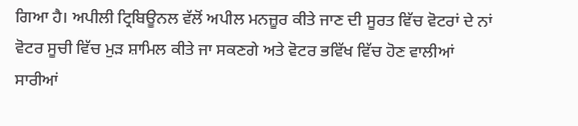ਗਿਆ ਹੈ। ਅਪੀਲੀ ਟ੍ਰਿਬਿਊਨਲ ਵੱਲੋਂ ਅਪੀਲ ਮਨਜ਼ੂਰ ਕੀਤੇ ਜਾਣ ਦੀ ਸੂਰਤ ਵਿੱਚ ਵੋਟਰਾਂ ਦੇ ਨਾਂ ਵੋਟਰ ਸੂਚੀ ਵਿੱਚ ਮੁੜ ਸ਼ਾਮਿਲ ਕੀਤੇ ਜਾ ਸਕਣਗੇ ਅਤੇ ਵੋਟਰ ਭਵਿੱਖ ਵਿੱਚ ਹੋਣ ਵਾਲੀਆਂ ਸਾਰੀਆਂ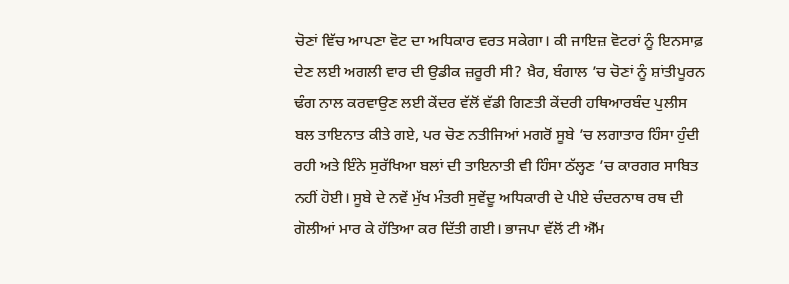ਚੋਣਾਂ ਵਿੱਚ ਆਪਣਾ ਵੋਟ ਦਾ ਅਧਿਕਾਰ ਵਰਤ ਸਕੇਗਾ। ਕੀ ਜਾਇਜ਼ ਵੋਟਰਾਂ ਨੂੰ ਇਨਸਾਫ਼ ਦੇਣ ਲਈ ਅਗਲੀ ਵਾਰ ਦੀ ਉਡੀਕ ਜ਼ਰੂਰੀ ਸੀ? ਖ਼ੈਰ, ਬੰਗਾਲ ’ਚ ਚੋਣਾਂ ਨੂੰ ਸ਼ਾਂਤੀਪੂਰਨ ਢੰਗ ਨਾਲ ਕਰਵਾਉਣ ਲਈ ਕੇਂਦਰ ਵੱਲੋਂ ਵੱਡੀ ਗਿਣਤੀ ਕੇਂਦਰੀ ਹਥਿਆਰਬੰਦ ਪੁਲੀਸ ਬਲ ਤਾਇਨਾਤ ਕੀਤੇ ਗਏ, ਪਰ ਚੋਣ ਨਤੀਜਿਆਂ ਮਗਰੋਂ ਸੂਬੇ ’ਚ ਲਗਾਤਾਰ ਹਿੰਸਾ ਹੁੰਦੀ ਰਹੀ ਅਤੇ ਇੰਨੇ ਸੁਰੱਖਿਆ ਬਲਾਂ ਦੀ ਤਾਇਨਾਤੀ ਵੀ ਹਿੰਸਾ ਠੱਲ੍ਹਣ ’ਚ ਕਾਰਗਰ ਸਾਬਿਤ ਨਹੀਂ ਹੋਈ। ਸੂਬੇ ਦੇ ਨਵੇਂ ਮੁੱਖ ਮੰਤਰੀ ਸੁਵੇਂਦੂ ਅਧਿਕਾਰੀ ਦੇ ਪੀਏ ਚੰਦਰਨਾਥ ਰਥ ਦੀ ਗੋਲੀਆਂ ਮਾਰ ਕੇ ਹੱਤਿਆ ਕਰ ਦਿੱਤੀ ਗਈ। ਭਾਜਪਾ ਵੱਲੋਂ ਟੀ ਐੱਮ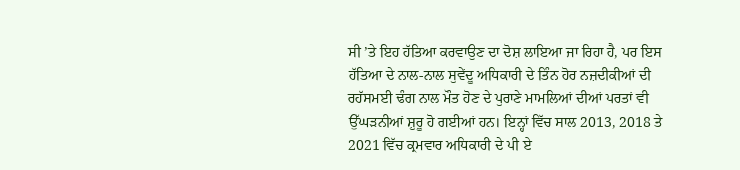ਸੀ ’ਤੇ ਇਹ ਹੱਤਿਆ ਕਰਵਾਉਣ ਦਾ ਦੋਸ਼ ਲਾਇਆ ਜਾ ਰਿਹਾ ਹੈ, ਪਰ ਇਸ ਹੱਤਿਆ ਦੇ ਨਾਲ-ਨਾਲ ਸੁਵੇਂਦੂ ਅਧਿਕਾਰੀ ਦੇ ਤਿੰਨ ਹੋਰ ਨਜ਼ਦੀਕੀਆਂ ਦੀ ਰਹੱਸਮਈ ਢੰਗ ਨਾਲ ਮੌਤ ਹੋਣ ਦੇ ਪੁਰਾਣੇ ਮਾਮਲਿਆਂ ਦੀਆਂ ਪਰਤਾਂ ਵੀ ਉੱਘੜਨੀਆਂ ਸ਼ੁਰੂ ਹੋ ਗਈਆਂ ਹਨ। ਇਨ੍ਹਾਂ ਵਿੱਚ ਸਾਲ 2013, 2018 ਤੇ 2021 ਵਿੱਚ ਕ੍ਰਮਵਾਰ ਅਧਿਕਾਰੀ ਦੇ ਪੀ ਏ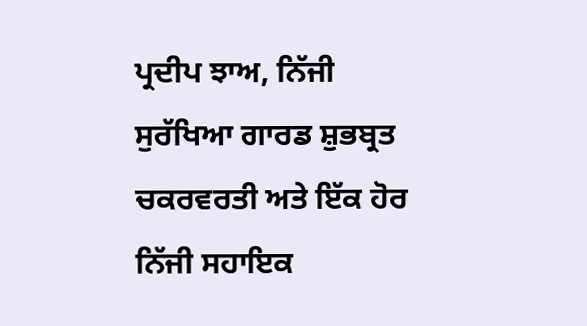ਪ੍ਰਦੀਪ ਝਾਅ, ਨਿੱਜੀ ਸੁਰੱਖਿਆ ਗਾਰਡ ਸ਼ੁਭਬ੍ਰਤ ਚਕਰਵਰਤੀ ਅਤੇ ਇੱਕ ਹੋਰ ਨਿੱਜੀ ਸਹਾਇਕ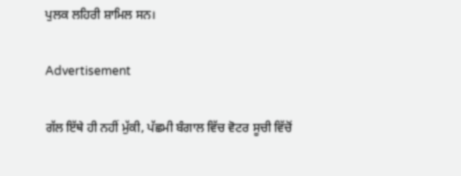ਪੁਲਕ ਲਹਿਰੀ ਸ਼ਾਮਿਲ ਸਨ।

Advertisement

ਗੱਲ ਇੱਥੇ ਹੀ ਨਹੀਂ ਮੁੱਕੀ, ਪੱਛਮੀ ਬੰਗਾਲ ਵਿੱਚ ਵੋਟਰ ਸੂਚੀ ਵਿੱਚੋਂ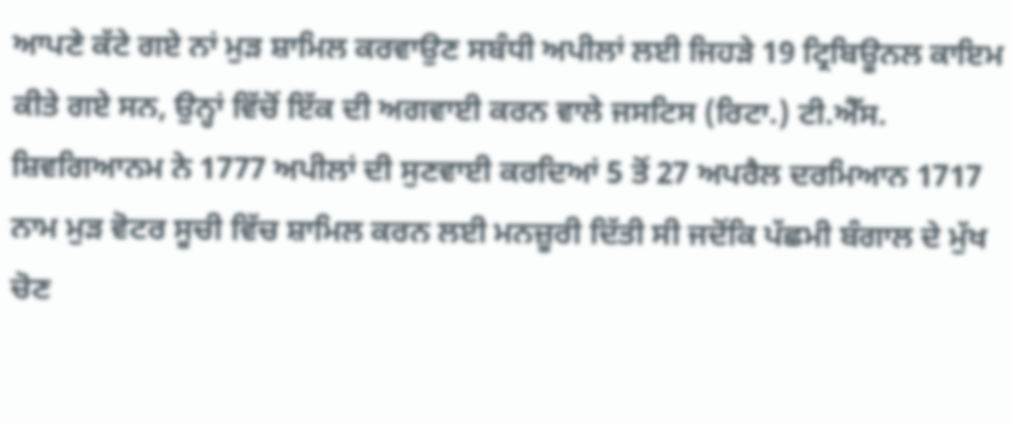ਆਪਣੇ ਕੱਟੇ ਗਏ ਨਾਂ ਮੁੜ ਸ਼ਾਮਿਲ ਕਰਵਾਉਣ ਸਬੰਧੀ ਅਪੀਲਾਂ ਲਈ ਜਿਹੜੇ 19 ਟ੍ਰਿਬਿਊਨਲ ਕਾਇਮ ਕੀਤੇ ਗਏ ਸਨ, ਉਨ੍ਹਾਂ ਵਿੱਚੋਂ ਇੱਕ ਦੀ ਅਗਵਾਈ ਕਰਨ ਵਾਲੇ ਜਸਟਿਸ (ਰਿਟਾ.) ਟੀ.ਐੱਸ. ਸ਼ਿਵਗਿਆਨਮ ਨੇ 1777 ਅਪੀਲਾਂ ਦੀ ਸੁਣਵਾਈ ਕਰਦਿਆਂ 5 ਤੋਂ 27 ਅਪਰੈਲ ਦਰਮਿਆਨ 1717 ਨਾਮ ਮੁੜ ਵੋਟਰ ਸੂਚੀ ਵਿੱਚ ਸ਼ਾਮਿਲ ਕਰਨ ਲਈ ਮਨਜ਼ੂਰੀ ਦਿੱਤੀ ਸੀ ਜਦੋਂਕਿ ਪੱਛਮੀ ਬੰਗਾਲ ਦੇ ਮੁੱਖ ਚੋਣ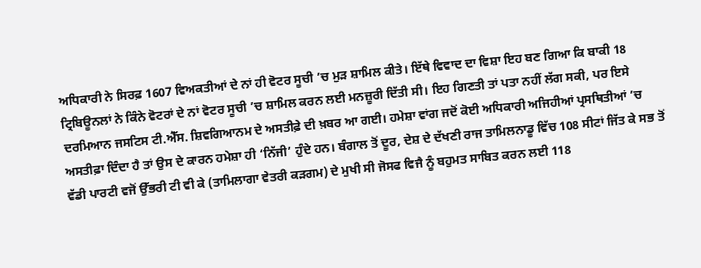ਅਧਿਕਾਰੀ ਨੇ ਸਿਰਫ਼ 1607 ਵਿਅਕਤੀਆਂ ਦੇ ਨਾਂ ਹੀ ਵੋਟਰ ਸੂਚੀ ’ਚ ਮੁੜ ਸ਼ਾਮਿਲ ਕੀਤੇ। ਇੱਥੇ ਵਿਵਾਦ ਦਾ ਵਿਸ਼ਾ ਇਹ ਬਣ ਗਿਆ ਕਿ ਬਾਕੀ 18 ਟ੍ਰਿਬਿਊਨਲਾਂ ਨੇ ਕਿੰਨੇ ਵੋਟਰਾਂ ਦੇ ਨਾਂ ਵੋਟਰ ਸੂਚੀ ’ਚ ਸ਼ਾਮਿਲ ਕਰਨ ਲਈ ਮਨਜ਼ੂਰੀ ਦਿੱਤੀ ਸੀ। ਇਹ ਗਿਣਤੀ ਤਾਂ ਪਤਾ ਨਹੀਂ ਲੱਗ ਸਕੀ, ਪਰ ਇਸੇ ਦਰਮਿਆਨ ਜਸਟਿਸ ਟੀ.ਐੱਸ. ਸ਼ਿਵਗਿਆਨਮ ਦੇ ਅਸਤੀਫ਼ੇ ਦੀ ਖ਼ਬਰ ਆ ਗਈ। ਹਮੇਸ਼ਾ ਵਾਂਗ ਜਦੋਂ ਕੋਈ ਅਧਿਕਾਰੀ ਅਜਿਹੀਆਂ ਪ੍ਰਸਥਿਤੀਆਂ ’ਚ ਅਸਤੀਫ਼ਾ ਦਿੰਦਾ ਹੈ ਤਾਂ ਉਸ ਦੇ ਕਾਰਨ ਹਮੇਸ਼ਾ ਹੀ ‘ਨਿੱਜੀ’ ਹੁੰਦੇ ਹਨ। ਬੰਗਾਲ ਤੋਂ ਦੂਰ, ਦੇਸ਼ ਦੇ ਦੱਖਣੀ ਰਾਜ ਤਾਮਿਲਨਾਡੂ ਵਿੱਚ 108 ਸੀਟਾਂ ਜਿੱਤ ਕੇ ਸਭ ਤੋਂ ਵੱਡੀ ਪਾਰਟੀ ਵਜੋਂ ਉੱਭਰੀ ਟੀ ਵੀ ਕੇ (ਤਾਮਿਲਾਗਾ ਵੇਤਰੀ ਕੜਗਮ) ਦੇ ਮੁਖੀ ਸੀ ਜੋਸਫ ਵਿਜੈ ਨੂੰ ਬਹੁਮਤ ਸਾਬਿਤ ਕਰਨ ਲਈ 118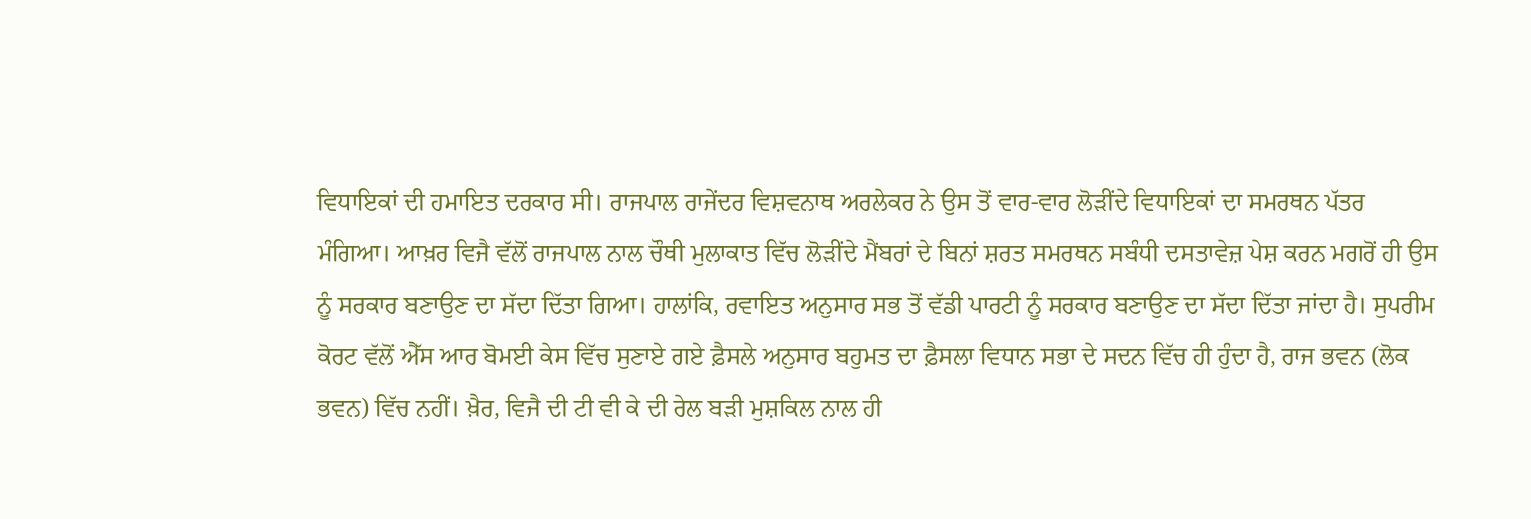ਵਿਧਾਇਕਾਂ ਦੀ ਹਮਾਇਤ ਦਰਕਾਰ ਸੀ। ਰਾਜਪਾਲ ਰਾਜੇਂਦਰ ਵਿਸ਼ਵਨਾਥ ਅਰਲੇਕਰ ਨੇ ਉਸ ਤੋਂ ਵਾਰ-ਵਾਰ ਲੋੜੀਂਦੇ ਵਿਧਾਇਕਾਂ ਦਾ ਸਮਰਥਨ ਪੱਤਰ ਮੰਗਿਆ। ਆਖ਼ਰ ਵਿਜੈ ਵੱਲੋਂ ਰਾਜਪਾਲ ਨਾਲ ਚੌਥੀ ਮੁਲਾਕਾਤ ਵਿੱਚ ਲੋੜੀਂਦੇ ਮੈਂਬਰਾਂ ਦੇ ਬਿਨਾਂ ਸ਼ਰਤ ਸਮਰਥਨ ਸਬੰਧੀ ਦਸਤਾਵੇਜ਼ ਪੇਸ਼ ਕਰਨ ਮਗਰੋਂ ਹੀ ਉਸ ਨੂੰ ਸਰਕਾਰ ਬਣਾਉਣ ਦਾ ਸੱਦਾ ਦਿੱਤਾ ਗਿਆ। ਹਾਲਾਂਕਿ, ਰਵਾਇਤ ਅਨੁਸਾਰ ਸਭ ਤੋਂ ਵੱਡੀ ਪਾਰਟੀ ਨੂੰ ਸਰਕਾਰ ਬਣਾਉਣ ਦਾ ਸੱਦਾ ਦਿੱਤਾ ਜਾਂਦਾ ਹੈ। ਸੁਪਰੀਮ ਕੋਰਟ ਵੱਲੋਂ ਐੱਸ ਆਰ ਬੋਮਈ ਕੇਸ ਵਿੱਚ ਸੁਣਾਏ ਗਏ ਫ਼ੈਸਲੇ ਅਨੁਸਾਰ ਬਹੁਮਤ ਦਾ ਫ਼ੈਸਲਾ ਵਿਧਾਨ ਸਭਾ ਦੇ ਸਦਨ ਵਿੱਚ ਹੀ ਹੁੰਦਾ ਹੈ, ਰਾਜ ਭਵਨ (ਲੋਕ ਭਵਨ) ਵਿੱਚ ਨਹੀਂ। ਖ਼ੈਰ, ਵਿਜੈ ਦੀ ਟੀ ਵੀ ਕੇ ਦੀ ਰੇਲ ਬੜੀ ਮੁਸ਼ਕਿਲ ਨਾਲ ਹੀ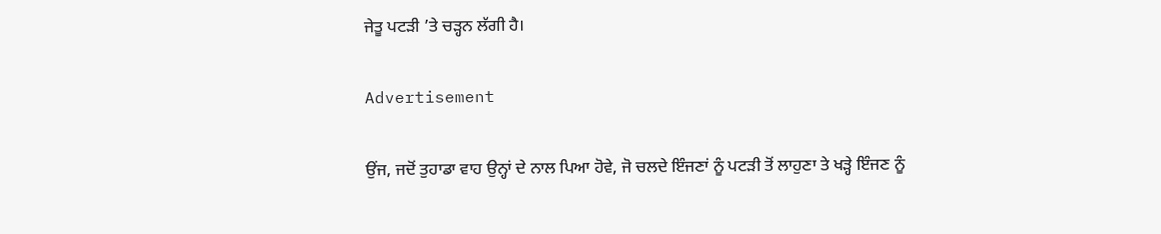ਜੇਤੂ ਪਟੜੀ ’ਤੇ ਚੜ੍ਹਨ ਲੱਗੀ ਹੈ।

Advertisement

ਉਂਜ, ਜਦੋਂ ਤੁਹਾਡਾ ਵਾਹ ਉਨ੍ਹਾਂ ਦੇ ਨਾਲ ਪਿਆ ਹੋਵੇ, ਜੋ ਚਲਦੇ ਇੰਜਣਾਂ ਨੂੰ ਪਟੜੀ ਤੋਂ ਲਾਹੁਣਾ ਤੇ ਖੜ੍ਹੇ ਇੰਜਣ ਨੂੰ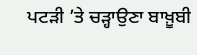ਪਟੜੀ ’ਤੇ ਚੜ੍ਹਾਉਣਾ ਬਾਖ਼ੂਬੀ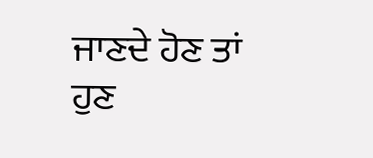ਜਾਣਦੇ ਹੋਣ ਤਾਂ ਹੁਣ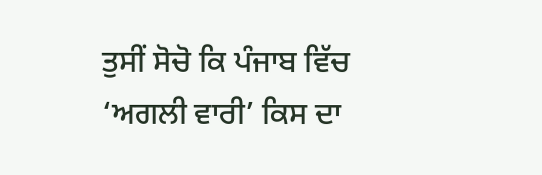ਤੁਸੀਂ ਸੋਚੋ ਕਿ ਪੰਜਾਬ ਵਿੱਚ ‘ਅਗਲੀ ਵਾਰੀ’ ਕਿਸ ਦਾ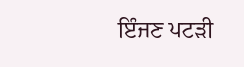ਇੰਜਣ ਪਟੜੀ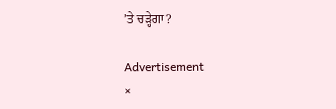’ਤੇ ਚੜ੍ਹੇਗਾ?

Advertisement
×